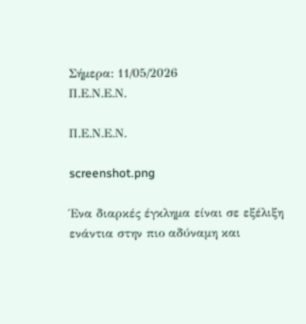Σήμερα: 11/05/2026
Π.Ε.Ν.Ε.Ν.

Π.Ε.Ν.Ε.Ν.

screenshot.png

Ένα διαρκές έγκλημα είναι σε εξέλιξη ενάντια στην πιο αδύναμη και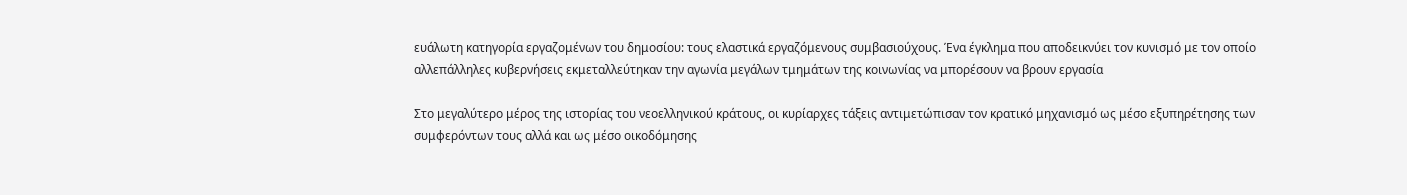ευάλωτη κατηγορία εργαζομένων του δημοσίου: τους ελαστικά εργαζόμενους συμβασιούχους. Ένα έγκλημα που αποδεικνύει τον κυνισμό με τον οποίο αλλεπάλληλες κυβερνήσεις εκμεταλλεύτηκαν την αγωνία μεγάλων τμημάτων της κοινωνίας να μπορέσουν να βρουν εργασία

Στο μεγαλύτερο μέρος της ιστορίας του νεοελληνικού κράτους, οι κυρίαρχες τάξεις αντιμετώπισαν τον κρατικό μηχανισμό ως μέσο εξυπηρέτησης των συμφερόντων τους αλλά και ως μέσο οικοδόμησης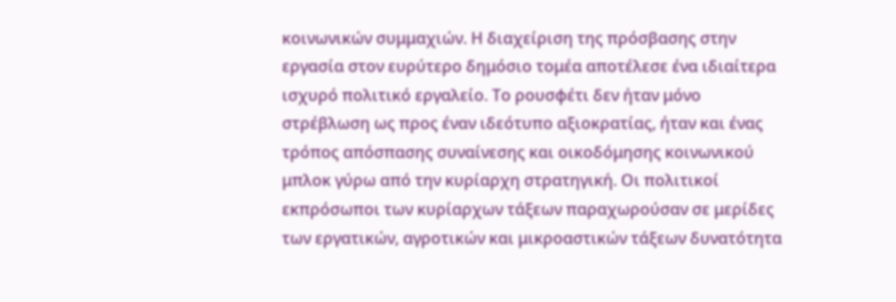κοινωνικών συμμαχιών. Η διαχείριση της πρόσβασης στην εργασία στον ευρύτερο δημόσιο τομέα αποτέλεσε ένα ιδιαίτερα ισχυρό πολιτικό εργαλείο. Το ρουσφέτι δεν ήταν μόνο στρέβλωση ως προς έναν ιδεότυπο αξιοκρατίας, ήταν και ένας τρόπος απόσπασης συναίνεσης και οικοδόμησης κοινωνικού μπλοκ γύρω από την κυρίαρχη στρατηγική. Οι πολιτικοί εκπρόσωποι των κυρίαρχων τάξεων παραχωρούσαν σε μερίδες των εργατικών, αγροτικών και μικροαστικών τάξεων δυνατότητα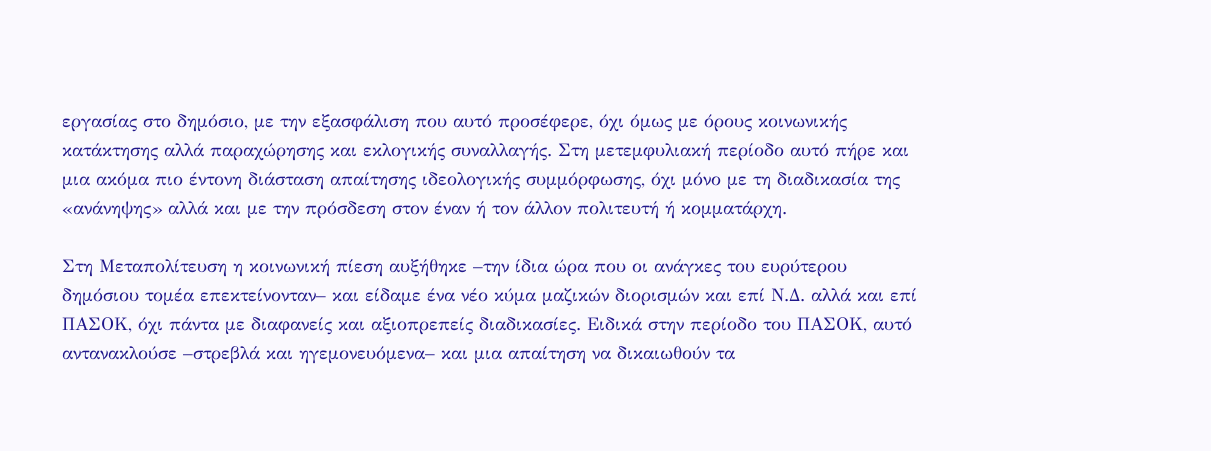εργασίας στο δημόσιο, με την εξασφάλιση που αυτό προσέφερε, όχι όμως με όρους κοινωνικής κατάκτησης αλλά παραχώρησης και εκλογικής συναλλαγής. Στη μετεμφυλιακή περίοδο αυτό πήρε και μια ακόμα πιο έντονη διάσταση απαίτησης ιδεολογικής συμμόρφωσης, όχι μόνο με τη διαδικασία της «ανάνηψης» αλλά και με την πρόσδεση στον έναν ή τον άλλον πολιτευτή ή κομματάρχη.

Στη Μεταπολίτευση η κοινωνική πίεση αυξήθηκε –την ίδια ώρα που οι ανάγκες του ευρύτερου δημόσιου τομέα επεκτείνονταν– και είδαμε ένα νέο κύμα μαζικών διορισμών και επί Ν.Δ. αλλά και επί ΠΑΣΟΚ, όχι πάντα με διαφανείς και αξιοπρεπείς διαδικασίες. Ειδικά στην περίοδο του ΠΑΣΟΚ, αυτό αντανακλούσε –στρεβλά και ηγεμονευόμενα– και μια απαίτηση να δικαιωθούν τα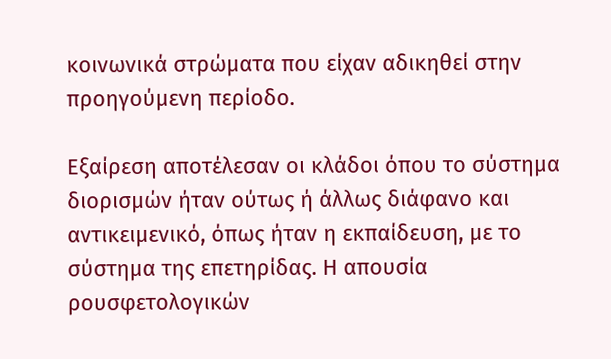κοινωνικά στρώματα που είχαν αδικηθεί στην προηγούμενη περίοδο.

Εξαίρεση αποτέλεσαν οι κλάδοι όπου το σύστημα διορισμών ήταν ούτως ή άλλως διάφανο και αντικειμενικό, όπως ήταν η εκπαίδευση, με το σύστημα της επετηρίδας. Η απουσία ρουσφετολογικών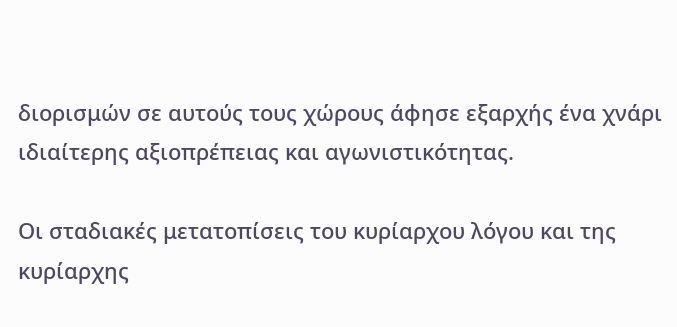διορισμών σε αυτούς τους χώρους άφησε εξαρχής ένα χνάρι ιδιαίτερης αξιοπρέπειας και αγωνιστικότητας.

Οι σταδιακές μετατοπίσεις του κυρίαρχου λόγου και της κυρίαρχης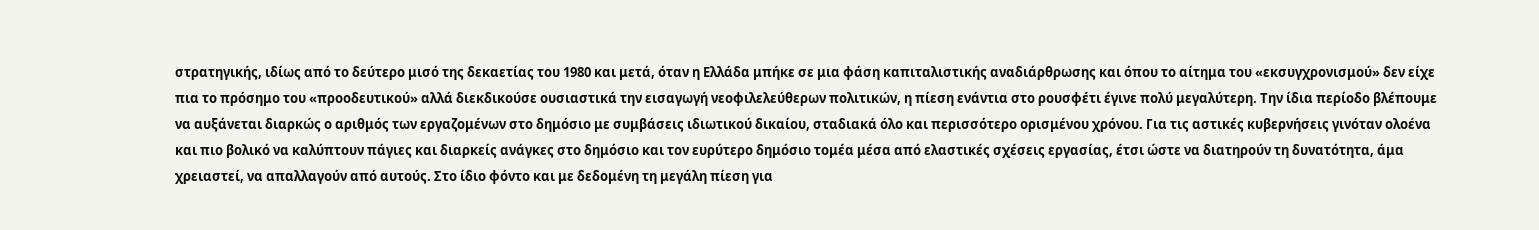στρατηγικής, ιδίως από το δεύτερο μισό της δεκαετίας του 1980 και μετά, όταν η Ελλάδα μπήκε σε μια φάση καπιταλιστικής αναδιάρθρωσης και όπου το αίτημα του «εκσυγχρονισμού» δεν είχε πια το πρόσημο του «προοδευτικού» αλλά διεκδικούσε ουσιαστικά την εισαγωγή νεοφιλελεύθερων πολιτικών, η πίεση ενάντια στο ρουσφέτι έγινε πολύ μεγαλύτερη. Την ίδια περίοδο βλέπουμε να αυξάνεται διαρκώς ο αριθμός των εργαζομένων στο δημόσιο με συμβάσεις ιδιωτικού δικαίου, σταδιακά όλο και περισσότερο ορισμένου χρόνου. Για τις αστικές κυβερνήσεις γινόταν ολοένα και πιο βολικό να καλύπτουν πάγιες και διαρκείς ανάγκες στο δημόσιο και τον ευρύτερο δημόσιο τομέα μέσα από ελαστικές σχέσεις εργασίας, έτσι ώστε να διατηρούν τη δυνατότητα, άμα χρειαστεί, να απαλλαγούν από αυτούς. Στο ίδιο φόντο και με δεδομένη τη μεγάλη πίεση για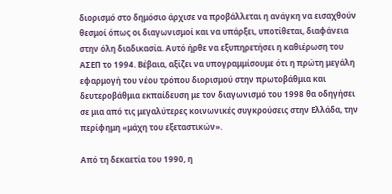διορισμό στο δημόσιο άρχισε να προβάλλεται η ανάγκη να εισαχθούν θεσμοί όπως οι διαγωνισμοί και να υπάρξει, υποτίθεται, διαφάνεια στην όλη διαδικασία. Αυτό ήρθε να εξυπηρετήσει η καθιέρωση του ΑΣΕΠ το 1994. Βέβαια, αξίζει να υπογραμμίσουμε ότι η πρώτη μεγάλη εφαρμογή του νέου τρόπου διορισμού στην πρωτοβάθμια και δευτεροβάθμια εκπαίδευση με τον διαγωνισμό του 1998 θα οδηγήσει σε μια από τις μεγαλύτερες κοινωνικές συγκρούσεις στην Ελλάδα, την περίφημη «μάχη του εξεταστικών».

Από τη δεκαετία του 1990, η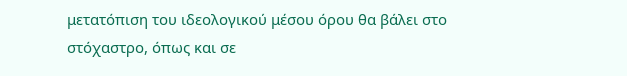μετατόπιση του ιδεολογικού μέσου όρου θα βάλει στο στόχαστρο, όπως και σε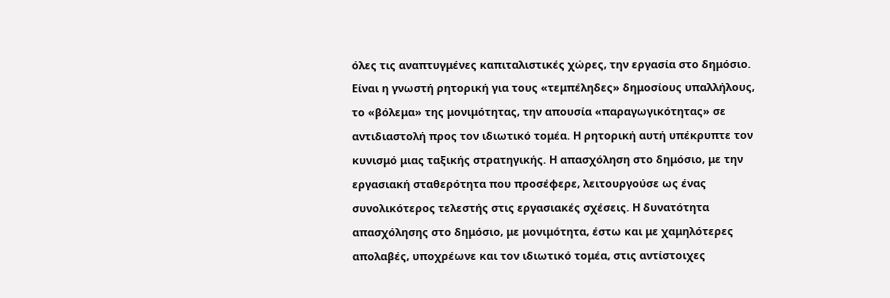όλες τις αναπτυγμένες καπιταλιστικές χώρες, την εργασία στο δημόσιο. Είναι η γνωστή ρητορική για τους «τεμπέληδες» δημοσίους υπαλλήλους, το «βόλεμα» της μονιμότητας, την απουσία «παραγωγικότητας» σε αντιδιαστολή προς τον ιδιωτικό τομέα. Η ρητορική αυτή υπέκρυπτε τον κυνισμό μιας ταξικής στρατηγικής. Η απασχόληση στο δημόσιο, με την εργασιακή σταθερότητα που προσέφερε, λειτουργούσε ως ένας συνολικότερος τελεστής στις εργασιακές σχέσεις. Η δυνατότητα απασχόλησης στο δημόσιο, με μονιμότητα, έστω και με χαμηλότερες απολαβές, υποχρέωνε και τον ιδιωτικό τομέα, στις αντίστοιχες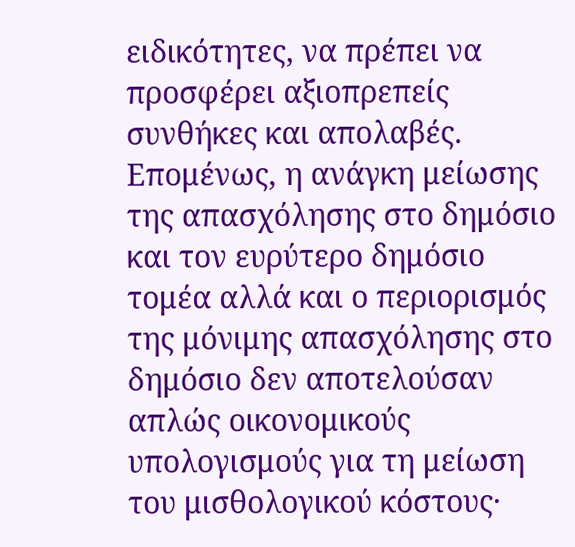ειδικότητες, να πρέπει να προσφέρει αξιοπρεπείς συνθήκες και απολαβές. Επομένως, η ανάγκη μείωσης της απασχόλησης στο δημόσιο και τον ευρύτερο δημόσιο τομέα αλλά και ο περιορισμός της μόνιμης απασχόλησης στο δημόσιο δεν αποτελούσαν απλώς οικονομικούς υπολογισμούς για τη μείωση του μισθολογικού κόστους·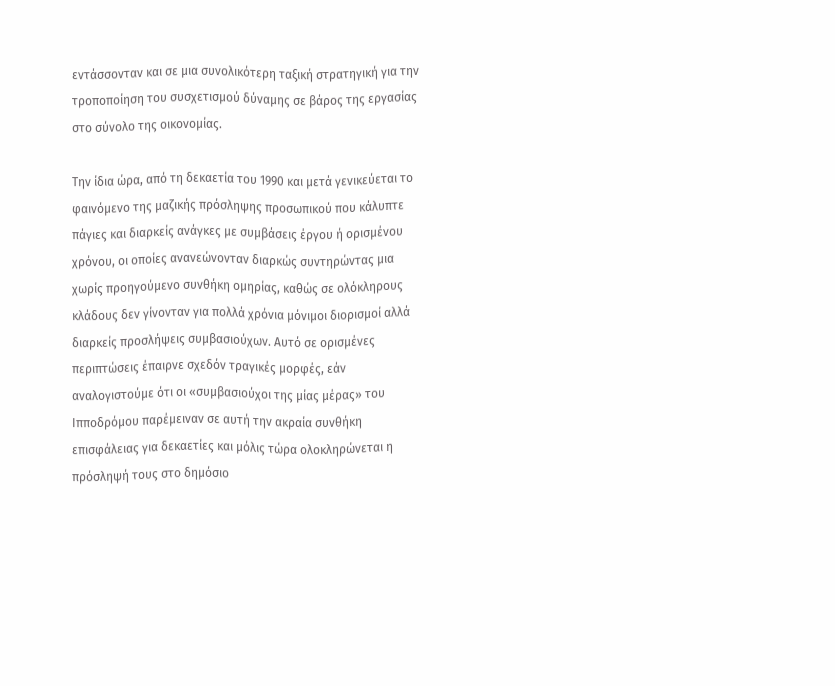εντάσσονταν και σε μια συνολικότερη ταξική στρατηγική για την τροποποίηση του συσχετισμού δύναμης σε βάρος της εργασίας στο σύνολο της οικονομίας.

Την ίδια ώρα, από τη δεκαετία του 1990 και μετά γενικεύεται το φαινόμενο της μαζικής πρόσληψης προσωπικού που κάλυπτε πάγιες και διαρκείς ανάγκες με συμβάσεις έργου ή ορισμένου χρόνου, οι οποίες ανανεώνονταν διαρκώς συντηρώντας μια χωρίς προηγούμενο συνθήκη ομηρίας, καθώς σε ολόκληρους κλάδους δεν γίνονταν για πολλά χρόνια μόνιμοι διορισμοί αλλά διαρκείς προσλήψεις συμβασιούχων. Αυτό σε ορισμένες περιπτώσεις έπαιρνε σχεδόν τραγικές μορφές, εάν αναλογιστούμε ότι οι «συμβασιούχοι της μίας μέρας» του Ιπποδρόμου παρέμειναν σε αυτή την ακραία συνθήκη επισφάλειας για δεκαετίες και μόλις τώρα ολοκληρώνεται η πρόσληψή τους στο δημόσιο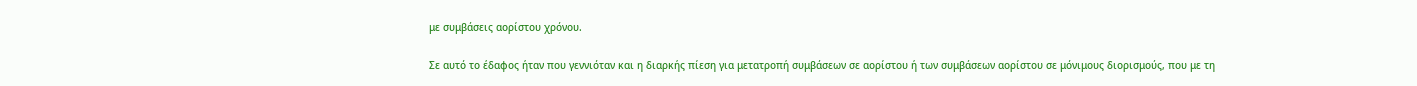με συμβάσεις αορίστου χρόνου.

Σε αυτό το έδαφος ήταν που γεννιόταν και η διαρκής πίεση για μετατροπή συμβάσεων σε αορίστου ή των συμβάσεων αορίστου σε μόνιμους διορισμούς, που με τη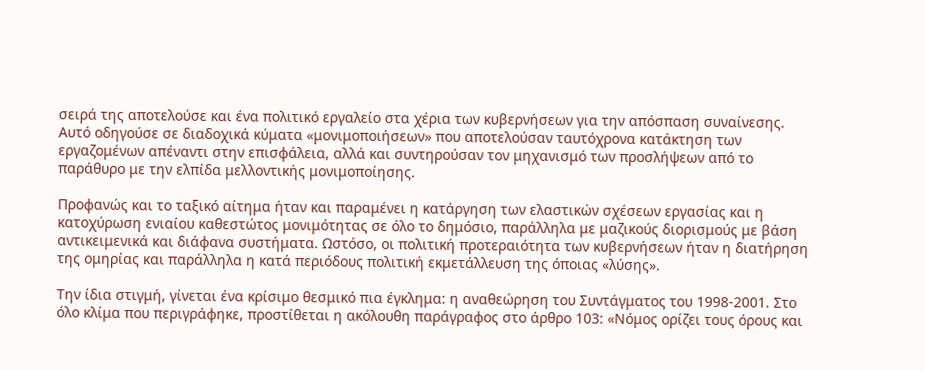σειρά της αποτελούσε και ένα πολιτικό εργαλείο στα χέρια των κυβερνήσεων για την απόσπαση συναίνεσης. Αυτό οδηγούσε σε διαδοχικά κύματα «μονιμοποιήσεων» που αποτελούσαν ταυτόχρονα κατάκτηση των εργαζομένων απέναντι στην επισφάλεια, αλλά και συντηρούσαν τον μηχανισμό των προσλήψεων από το παράθυρο με την ελπίδα μελλοντικής μονιμοποίησης.

Προφανώς και το ταξικό αίτημα ήταν και παραμένει η κατάργηση των ελαστικών σχέσεων εργασίας και η κατοχύρωση ενιαίου καθεστώτος μονιμότητας σε όλο το δημόσιο, παράλληλα με μαζικούς διορισμούς με βάση αντικειμενικά και διάφανα συστήματα. Ωστόσο, οι πολιτική προτεραιότητα των κυβερνήσεων ήταν η διατήρηση της ομηρίας και παράλληλα η κατά περιόδους πολιτική εκμετάλλευση της όποιας «λύσης».

Την ίδια στιγμή, γίνεται ένα κρίσιμο θεσμικό πια έγκλημα: η αναθεώρηση του Συντάγματος του 1998-2001. Στο όλο κλίμα που περιγράφηκε, προστίθεται η ακόλουθη παράγραφος στο άρθρο 103: «Νόμος ορίζει τους όρους και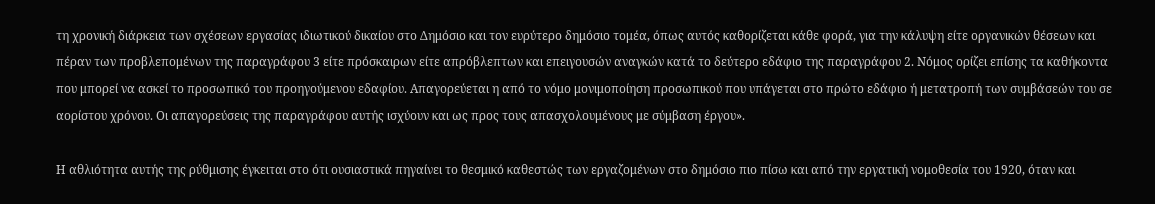τη χρονική διάρκεια των σχέσεων εργασίας ιδιωτικού δικαίου στο Δημόσιο και τον ευρύτερο δημόσιο τομέα, όπως αυτός καθορίζεται κάθε φορά, για την κάλυψη είτε οργανικών θέσεων και πέραν των προβλεπομένων της παραγράφου 3 είτε πρόσκαιρων είτε απρόβλεπτων και επειγουσών αναγκών κατά το δεύτερο εδάφιο της παραγράφου 2. Νόμος ορίζει επίσης τα καθήκοντα που μπορεί να ασκεί το προσωπικό του προηγούμενου εδαφίου. Απαγορεύεται η από το νόμο μονιμοποίηση προσωπικού που υπάγεται στο πρώτο εδάφιο ή μετατροπή των συμβάσεών του σε αορίστου χρόνου. Οι απαγορεύσεις της παραγράφου αυτής ισχύουν και ως προς τους απασχολουμένους με σύμβαση έργου».

Η αθλιότητα αυτής της ρύθμισης έγκειται στο ότι ουσιαστικά πηγαίνει το θεσμικό καθεστώς των εργαζομένων στο δημόσιο πιο πίσω και από την εργατική νομοθεσία του 1920, όταν και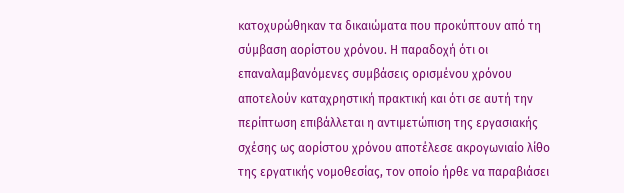κατοχυρώθηκαν τα δικαιώματα που προκύπτουν από τη σύμβαση αορίστου χρόνου. Η παραδοχή ότι οι επαναλαμβανόμενες συμβάσεις ορισμένου χρόνου αποτελούν καταχρηστική πρακτική και ότι σε αυτή την περίπτωση επιβάλλεται η αντιμετώπιση της εργασιακής σχέσης ως αορίστου χρόνου αποτέλεσε ακρογωνιαίο λίθο της εργατικής νομοθεσίας, τον οποίο ήρθε να παραβιάσει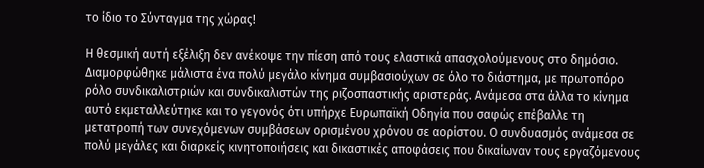το ίδιο το Σύνταγμα της χώρας!

Η θεσμική αυτή εξέλιξη δεν ανέκοψε την πίεση από τους ελαστικά απασχολούμενους στο δημόσιο. Διαμορφώθηκε μάλιστα ένα πολύ μεγάλο κίνημα συμβασιούχων σε όλο το διάστημα, με πρωτοπόρο ρόλο συνδικαλιστριών και συνδικαλιστών της ριζοσπαστικής αριστεράς. Ανάμεσα στα άλλα το κίνημα αυτό εκμεταλλεύτηκε και το γεγονός ότι υπήρχε Ευρωπαϊκή Οδηγία που σαφώς επέβαλλε τη μετατροπή των συνεχόμενων συμβάσεων ορισμένου χρόνου σε αορίστου. Ο συνδυασμός ανάμεσα σε πολύ μεγάλες και διαρκείς κινητοποιήσεις και δικαστικές αποφάσεις που δικαίωναν τους εργαζόμενους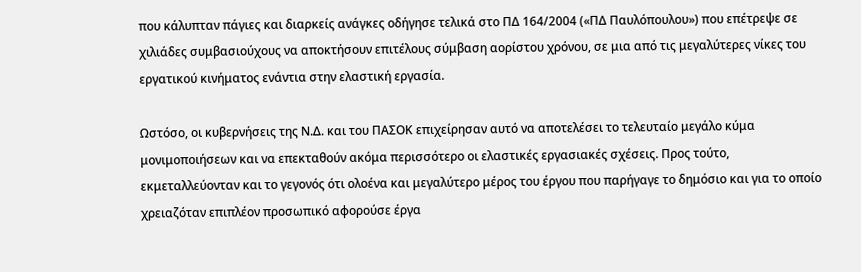που κάλυπταν πάγιες και διαρκείς ανάγκες οδήγησε τελικά στο ΠΔ 164/2004 («ΠΔ Παυλόπουλου») που επέτρεψε σε χιλιάδες συμβασιούχους να αποκτήσουν επιτέλους σύμβαση αορίστου χρόνου, σε μια από τις μεγαλύτερες νίκες του εργατικού κινήματος ενάντια στην ελαστική εργασία.

Ωστόσο, οι κυβερνήσεις της Ν.Δ. και του ΠΑΣΟΚ επιχείρησαν αυτό να αποτελέσει το τελευταίο μεγάλο κύμα μονιμοποιήσεων και να επεκταθούν ακόμα περισσότερο οι ελαστικές εργασιακές σχέσεις. Προς τούτο, εκμεταλλεύονταν και το γεγονός ότι ολοένα και μεγαλύτερο μέρος του έργου που παρήγαγε το δημόσιο και για το οποίο χρειαζόταν επιπλέον προσωπικό αφορούσε έργα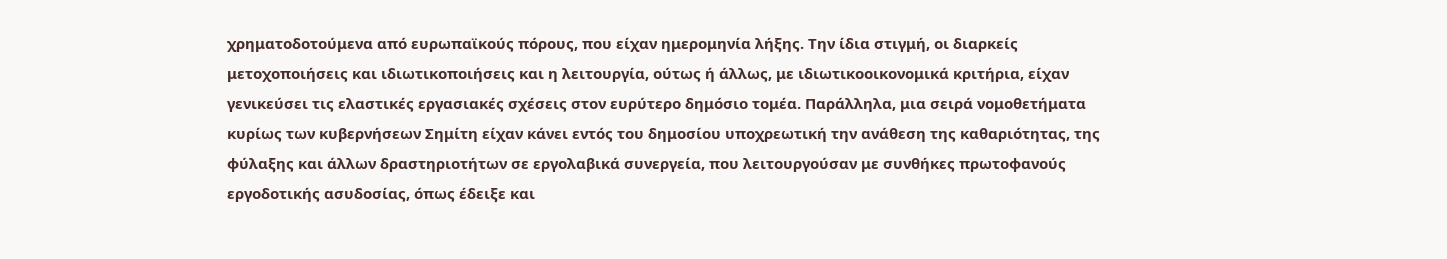χρηματοδοτούμενα από ευρωπαϊκούς πόρους, που είχαν ημερομηνία λήξης. Την ίδια στιγμή, οι διαρκείς μετοχοποιήσεις και ιδιωτικοποιήσεις και η λειτουργία, ούτως ή άλλως, με ιδιωτικοοικονομικά κριτήρια, είχαν γενικεύσει τις ελαστικές εργασιακές σχέσεις στον ευρύτερο δημόσιο τομέα. Παράλληλα, μια σειρά νομοθετήματα κυρίως των κυβερνήσεων Σημίτη είχαν κάνει εντός του δημοσίου υποχρεωτική την ανάθεση της καθαριότητας, της φύλαξης και άλλων δραστηριοτήτων σε εργολαβικά συνεργεία, που λειτουργούσαν με συνθήκες πρωτοφανούς εργοδοτικής ασυδοσίας, όπως έδειξε και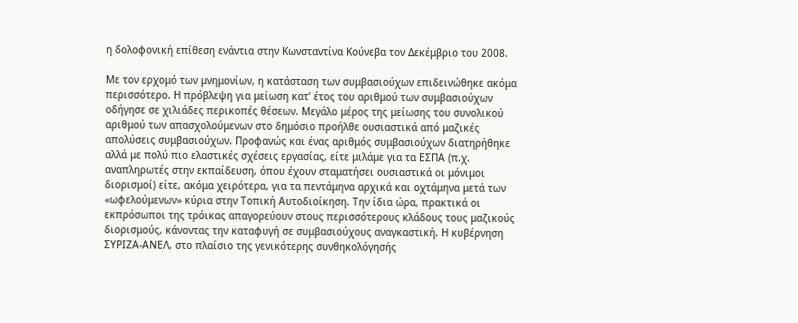η δολοφονική επίθεση ενάντια στην Κωνσταντίνα Κούνεβα τον Δεκέμβριο του 2008.

Με τον ερχομό των μνημονίων, η κατάσταση των συμβασιούχων επιδεινώθηκε ακόμα περισσότερο. Η πρόβλεψη για μείωση κατ’ έτος του αριθμού των συμβασιούχων οδήγησε σε χιλιάδες περικοπές θέσεων. Μεγάλο μέρος της μείωσης του συνολικού αριθμού των απασχολούμενων στο δημόσιο προήλθε ουσιαστικά από μαζικές απολύσεις συμβασιούχων. Προφανώς και ένας αριθμός συμβασιούχων διατηρήθηκε αλλά με πολύ πιο ελαστικές σχέσεις εργασίας, είτε μιλάμε για τα ΕΣΠΑ (π.χ. αναπληρωτές στην εκπαίδευση, όπου έχουν σταματήσει ουσιαστικά οι μόνιμοι διορισμοί) είτε, ακόμα χειρότερα, για τα πεντάμηνα αρχικά και οχτάμηνα μετά των «ωφελούμενων» κύρια στην Τοπική Αυτοδιοίκηση. Την ίδια ώρα, πρακτικά οι εκπρόσωποι της τρόικας απαγορεύουν στους περισσότερους κλάδους τους μαζικούς διορισμούς, κάνοντας την καταφυγή σε συμβασιούχους αναγκαστική. Η κυβέρνηση ΣΥΡΙΖΑ-ΑΝΕΛ, στο πλαίσιο της γενικότερης συνθηκολόγησής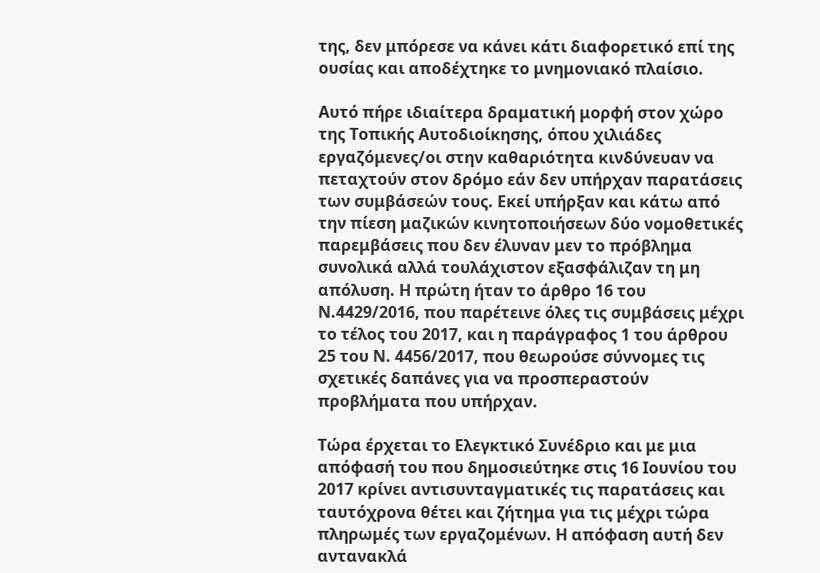της, δεν μπόρεσε να κάνει κάτι διαφορετικό επί της ουσίας και αποδέχτηκε το μνημονιακό πλαίσιο.

Αυτό πήρε ιδιαίτερα δραματική μορφή στον χώρο της Τοπικής Αυτοδιοίκησης, όπου χιλιάδες εργαζόμενες/οι στην καθαριότητα κινδύνευαν να πεταχτούν στον δρόμο εάν δεν υπήρχαν παρατάσεις των συμβάσεών τους. Εκεί υπήρξαν και κάτω από την πίεση μαζικών κινητοποιήσεων δύο νομοθετικές παρεμβάσεις που δεν έλυναν μεν το πρόβλημα συνολικά αλλά τουλάχιστον εξασφάλιζαν τη μη απόλυση. Η πρώτη ήταν το άρθρο 16 του Ν.4429/2016, που παρέτεινε όλες τις συμβάσεις μέχρι το τέλος του 2017, και η παράγραφος 1 του άρθρου 25 του Ν. 4456/2017, που θεωρούσε σύννομες τις σχετικές δαπάνες για να προσπεραστούν προβλήματα που υπήρχαν.

Τώρα έρχεται το Ελεγκτικό Συνέδριο και με μια απόφασή του που δημοσιεύτηκε στις 16 Ιουνίου του 2017 κρίνει αντισυνταγματικές τις παρατάσεις και ταυτόχρονα θέτει και ζήτημα για τις μέχρι τώρα πληρωμές των εργαζομένων. Η απόφαση αυτή δεν αντανακλά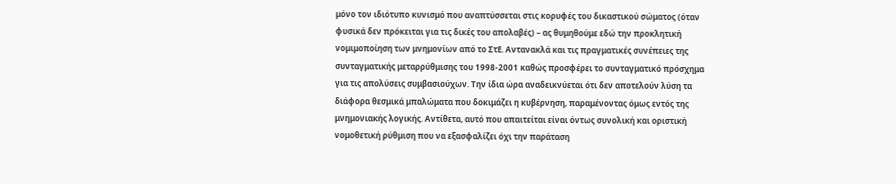μόνο τον ιδιότυπο κυνισμό που αναπτύσσεται στις κορυφές του δικαστικού σώματος (όταν φυσικά δεν πρόκειται για τις δικές του απολαβές) – ας θυμηθούμε εδώ την προκλητική νομιμοποίηση των μνημονίων από το ΣτΕ. Αντανακλά και τις πραγματικές συνέπειες της συνταγματικής μεταρρύθμισης του 1998-2001 καθώς προσφέρει το συνταγματικό πρόσχημα για τις απολύσεις συμβασιούχων. Την ίδια ώρα αναδεικνύεται ότι δεν αποτελούν λύση τα διάφορα θεσμικά μπαλώματα που δοκιμάζει η κυβέρνηση, παραμένοντας όμως εντός της μνημονιακής λογικής. Αντίθετα, αυτό που απαιτείται είναι όντως συνολική και οριστική νομοθετική ρύθμιση που να εξασφαλίζει όχι την παράταση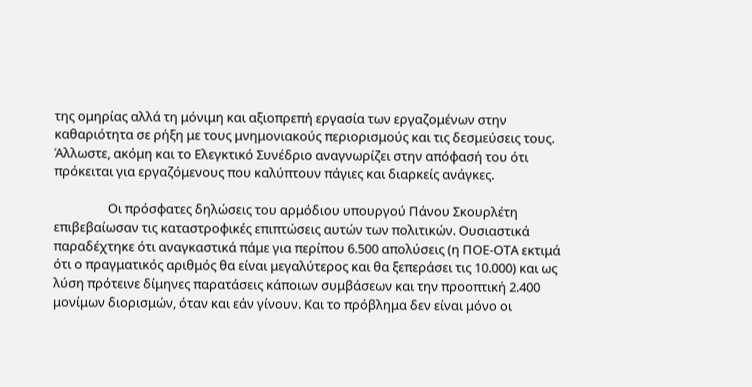της ομηρίας αλλά τη μόνιμη και αξιοπρεπή εργασία των εργαζομένων στην καθαριότητα σε ρήξη με τους μνημονιακούς περιορισμούς και τις δεσμεύσεις τους. Άλλωστε, ακόμη και το Ελεγκτικό Συνέδριο αναγνωρίζει στην απόφασή του ότι πρόκειται για εργαζόμενους που καλύπτουν πάγιες και διαρκείς ανάγκες.

                  Οι πρόσφατες δηλώσεις του αρμόδιου υπουργού Πάνου Σκουρλέτη επιβεβαίωσαν τις καταστροφικές επιπτώσεις αυτών των πολιτικών. Ουσιαστικά παραδέχτηκε ότι αναγκαστικά πάμε για περίπου 6.500 απολύσεις (η ΠΟΕ-ΟΤΑ εκτιμά ότι ο πραγματικός αριθμός θα είναι μεγαλύτερος και θα ξεπεράσει τις 10.000) και ως λύση πρότεινε δίμηνες παρατάσεις κάποιων συμβάσεων και την προοπτική 2.400 μονίμων διορισμών, όταν και εάν γίνουν. Και το πρόβλημα δεν είναι μόνο οι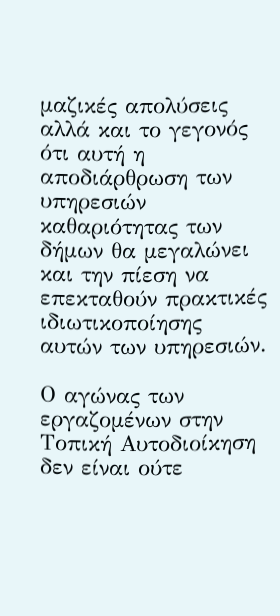μαζικές απολύσεις αλλά και το γεγονός ότι αυτή η αποδιάρθρωση των υπηρεσιών καθαριότητας των δήμων θα μεγαλώνει και την πίεση να επεκταθούν πρακτικές ιδιωτικοποίησης αυτών των υπηρεσιών.

Ο αγώνας των εργαζομένων στην Τοπική Αυτοδιοίκηση δεν είναι ούτε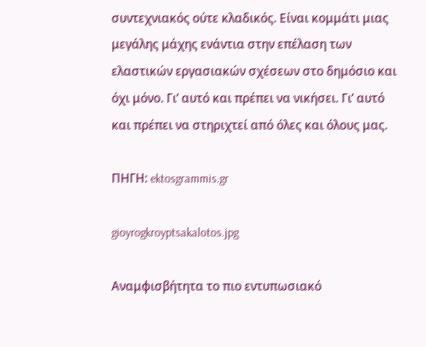συντεχνιακός ούτε κλαδικός. Είναι κομμάτι μιας μεγάλης μάχης ενάντια στην επέλαση των ελαστικών εργασιακών σχέσεων στο δημόσιο και όχι μόνο. Γι’ αυτό και πρέπει να νικήσει. Γι’ αυτό και πρέπει να στηριχτεί από όλες και όλους μας.

ΠΗΓΗ: ektosgrammis.gr

gioyrogkroyptsakalotos.jpg

Αναμφισβήτητα το πιο εντυπωσιακό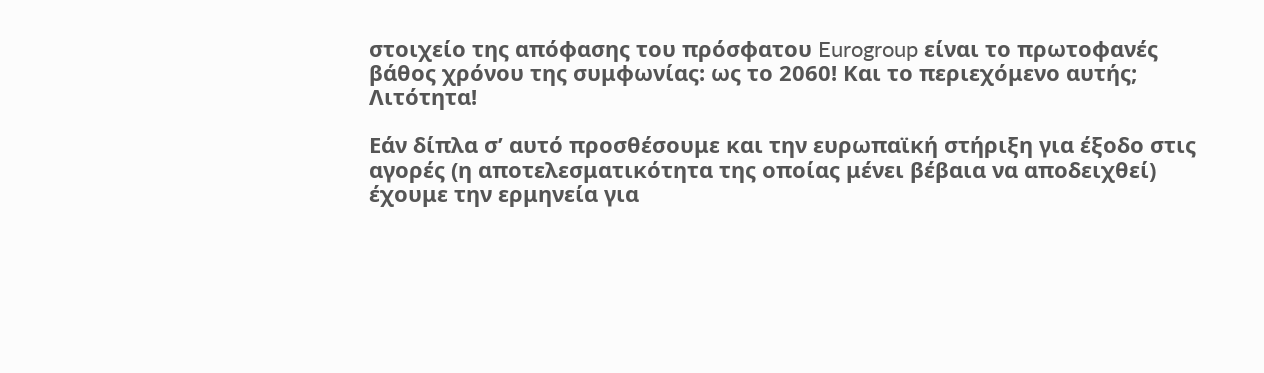στοιχείο της απόφασης του πρόσφατου Eurogroup είναι το πρωτοφανές βάθος χρόνου της συμφωνίας: ως το 2060! Και το περιεχόμενο αυτής; Λιτότητα!

Εάν δίπλα σ’ αυτό προσθέσουμε και την ευρωπαϊκή στήριξη για έξοδο στις αγορές (η αποτελεσματικότητα της οποίας μένει βέβαια να αποδειχθεί) έχουμε την ερμηνεία για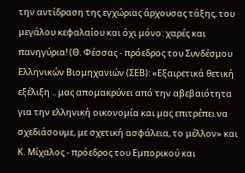την αντίδραση της εγχώριας άρχουσας τάξης, του μεγάλου κεφαλαίου και όχι μόνο: χαρές και πανηγύρια! (Θ. Φέσσας - πρόεδρος του Συνδέσμου Ελληνικών Βιομηχανιών (ΣΕΒ): «Εξαιρετικά θετική εξέλιξη .. μας απομακρύνει από την αβεβαιότητα για την ελληνική οικονομία και μας επιτρέπει να σχεδιάσουμε, με σχετική ασφάλεια, το μέλλον» και Κ. Μίχαλος - πρόεδρος του Εμπορικού και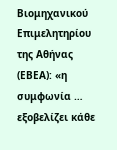Βιομηχανικού Επιμελητηρίου της Αθήνας (ΕΒΕΑ): «η συμφωνία … εξοβελίζει κάθε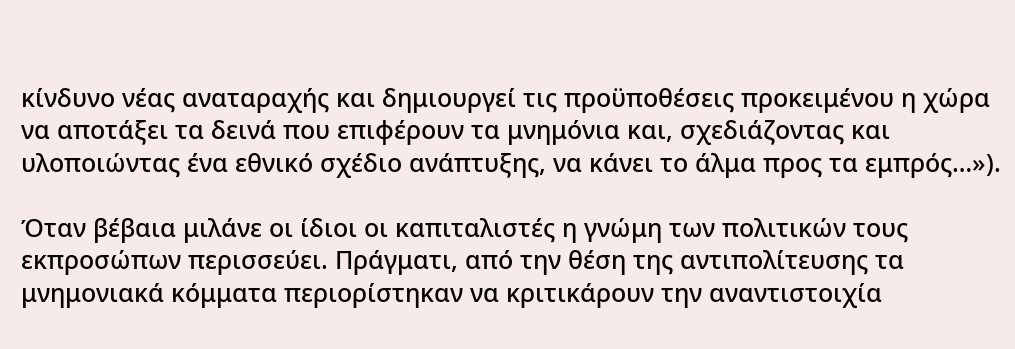κίνδυνο νέας αναταραχής και δημιουργεί τις προϋποθέσεις προκειμένου η χώρα να αποτάξει τα δεινά που επιφέρουν τα μνημόνια και, σχεδιάζοντας και υλοποιώντας ένα εθνικό σχέδιο ανάπτυξης, να κάνει το άλμα προς τα εμπρός…»).

Όταν βέβαια μιλάνε οι ίδιοι οι καπιταλιστές η γνώμη των πολιτικών τους εκπροσώπων περισσεύει. Πράγματι, από την θέση της αντιπολίτευσης τα μνημονιακά κόμματα περιορίστηκαν να κριτικάρουν την αναντιστοιχία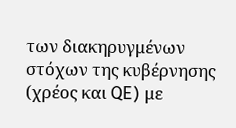των διακηρυγμένων στόχων της κυβέρνησης (χρέος και QE) με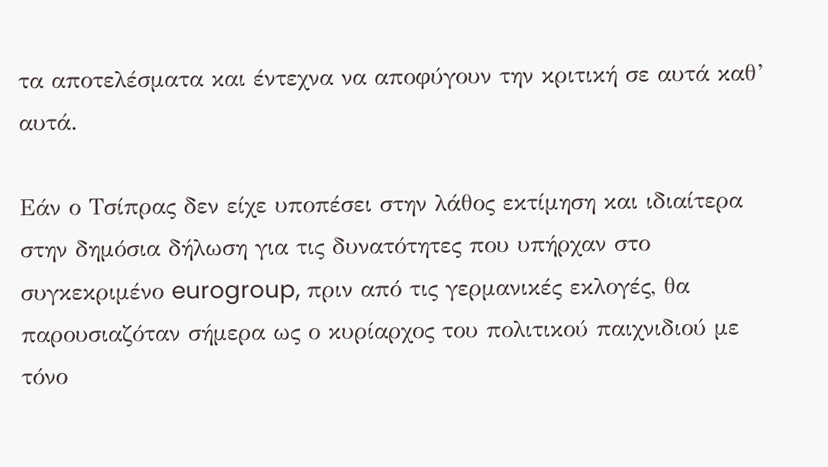τα αποτελέσματα και έντεχνα να αποφύγουν την κριτική σε αυτά καθ’ αυτά.

Εάν ο Τσίπρας δεν είχε υποπέσει στην λάθος εκτίμηση και ιδιαίτερα στην δημόσια δήλωση για τις δυνατότητες που υπήρχαν στο συγκεκριμένο eurogroup, πριν από τις γερμανικές εκλογές, θα παρουσιαζόταν σήμερα ως ο κυρίαρχος του πολιτικού παιχνιδιού με τόνο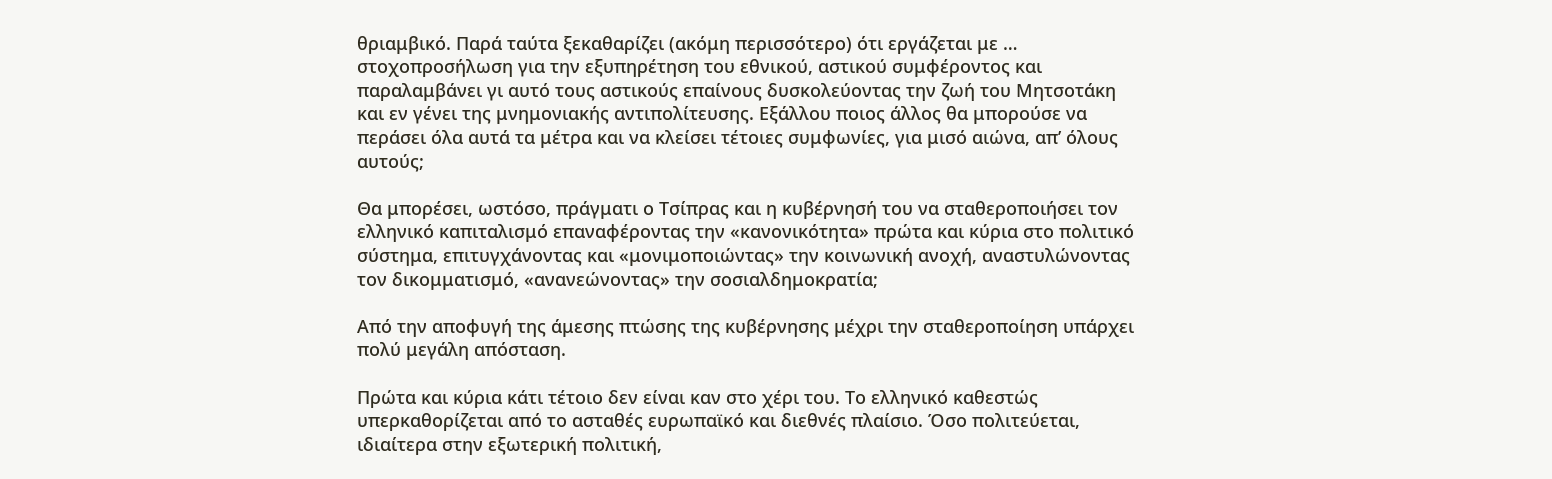θριαμβικό. Παρά ταύτα ξεκαθαρίζει (ακόμη περισσότερο) ότι εργάζεται με … στοχοπροσήλωση για την εξυπηρέτηση του εθνικού, αστικού συμφέροντος και παραλαμβάνει γι αυτό τους αστικούς επαίνους δυσκολεύοντας την ζωή του Μητσοτάκη και εν γένει της μνημονιακής αντιπολίτευσης. Εξάλλου ποιος άλλος θα μπορούσε να περάσει όλα αυτά τα μέτρα και να κλείσει τέτοιες συμφωνίες, για μισό αιώνα, απ’ όλους αυτούς;

Θα μπορέσει, ωστόσο, πράγματι ο Τσίπρας και η κυβέρνησή του να σταθεροποιήσει τον ελληνικό καπιταλισμό επαναφέροντας την «κανονικότητα» πρώτα και κύρια στο πολιτικό σύστημα, επιτυγχάνοντας και «μονιμοποιώντας» την κοινωνική ανοχή, αναστυλώνοντας τον δικομματισμό, «ανανεώνοντας» την σοσιαλδημοκρατία;

Από την αποφυγή της άμεσης πτώσης της κυβέρνησης μέχρι την σταθεροποίηση υπάρχει πολύ μεγάλη απόσταση.

Πρώτα και κύρια κάτι τέτοιο δεν είναι καν στο χέρι του. Το ελληνικό καθεστώς υπερκαθορίζεται από το ασταθές ευρωπαϊκό και διεθνές πλαίσιο. Όσο πολιτεύεται, ιδιαίτερα στην εξωτερική πολιτική,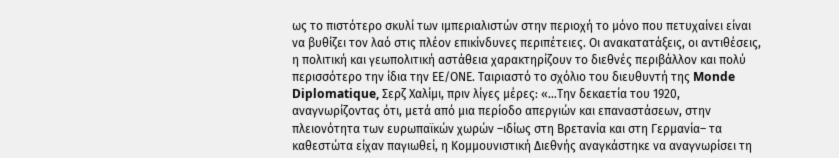ως το πιστότερο σκυλί των ιμπεριαλιστών στην περιοχή το μόνο που πετυχαίνει είναι να βυθίζει τον λαό στις πλέον επικίνδυνες περιπέτειες. Οι ανακατατάξεις, οι αντιθέσεις, η πολιτική και γεωπολιτική αστάθεια χαρακτηρίζουν το διεθνές περιβάλλον και πολύ περισσότερο την ίδια την ΕΕ/ΟΝΕ. Ταιριαστό το σχόλιο του διευθυντή της Monde Diplomatique, Σερζ Χαλίμι, πριν λίγες μέρες: «…Την δεκαετία του 1920, αναγνωρίζοντας ότι, μετά από μια περίοδο απεργιών και επαναστάσεων, στην πλειονότητα των ευρωπαϊκών χωρών –ιδίως στη Βρετανία και στη Γερμανία– τα καθεστώτα είχαν παγιωθεί, η Κομμουνιστική Διεθνής αναγκάστηκε να αναγνωρίσει τη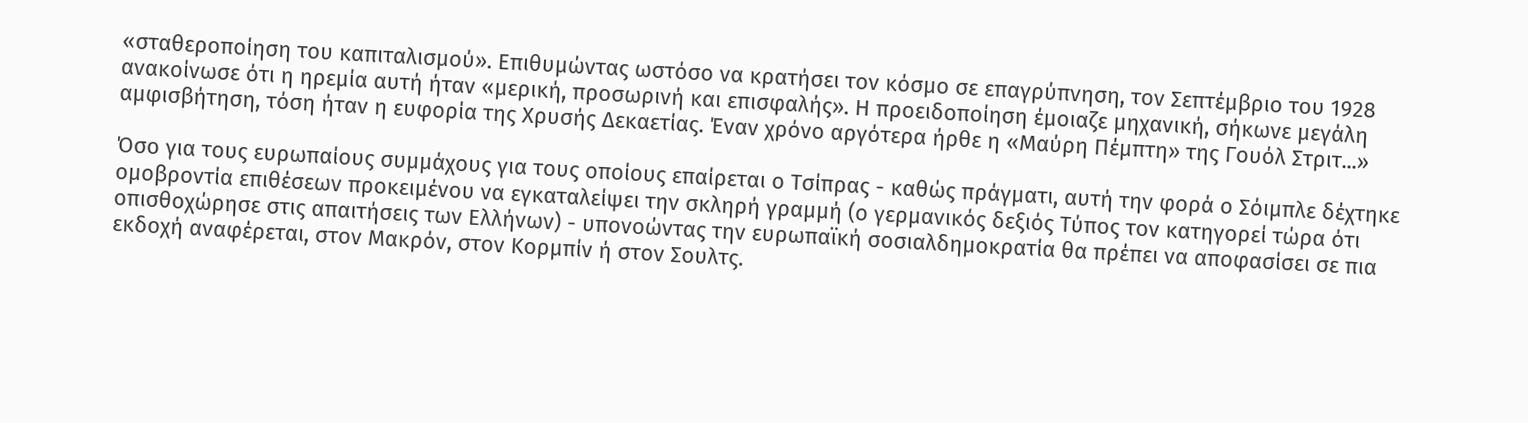«σταθεροποίηση του καπιταλισμού». Επιθυμώντας ωστόσο να κρατήσει τον κόσμο σε επαγρύπνηση, τον Σεπτέμβριο του 1928 ανακοίνωσε ότι η ηρεμία αυτή ήταν «μερική, προσωρινή και επισφαλής». Η προειδοποίηση έμοιαζε μηχανική, σήκωνε μεγάλη αμφισβήτηση, τόση ήταν η ευφορία της Χρυσής Δεκαετίας. Έναν χρόνο αργότερα ήρθε η «Μαύρη Πέμπτη» της Γουόλ Στριτ...»

Όσο για τους ευρωπαίους συμμάχους για τους οποίους επαίρεται ο Τσίπρας - καθώς πράγματι, αυτή την φορά ο Σόιμπλε δέχτηκε ομοβροντία επιθέσεων προκειμένου να εγκαταλείψει την σκληρή γραμμή (ο γερμανικός δεξιός Τύπος τον κατηγορεί τώρα ότι οπισθοχώρησε στις απαιτήσεις των Ελλήνων) - υπονοώντας την ευρωπαϊκή σοσιαλδημοκρατία θα πρέπει να αποφασίσει σε πια εκδοχή αναφέρεται, στον Μακρόν, στον Κορμπίν ή στον Σουλτς.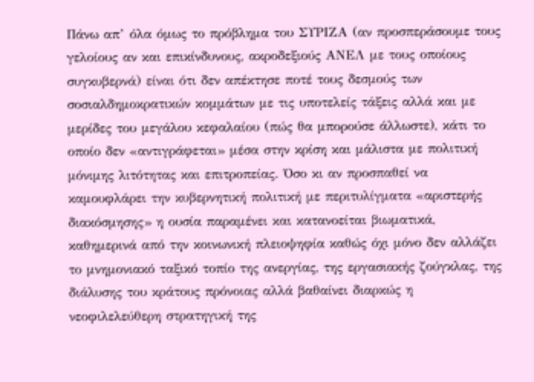Πάνω απ’ όλα όμως το πρόβλημα του ΣΥΡΙΖΑ (αν προσπεράσουμε τους γελοίους αν και επικίνδυνους, ακροδεξιούς ΑΝΕΛ με τους οποίους συγκυβερνά) είναι ότι δεν απέκτησε ποτέ τους δεσμούς των σοσιαλδημοκρατικών κομμάτων με τις υποτελείς τάξεις αλλά και με μερίδες του μεγάλου κεφαλαίου (πώς θα μπορούσε άλλωστε), κάτι το οποίο δεν «αντιγράφεται» μέσα στην κρίση και μάλιστα με πολιτική μόνιμης λιτότητας και επιτροπείας. Όσο κι αν προσπαθεί να καμουφλάρει την κυβερνητική πολιτική με περιτυλίγματα «αριστερής διακόσμησης» η ουσία παραμένει και κατανοείται βιωματικά, καθημερινά από την κοινωνική πλειοψηφία καθώς όχι μόνο δεν αλλάζει το μνημονιακό ταξικό τοπίο της ανεργίας, της εργασιακής ζούγκλας, της διάλυσης του κράτους πρόνοιας αλλά βαθαίνει διαρκώς η νεοφιλελεύθερη στρατηγική της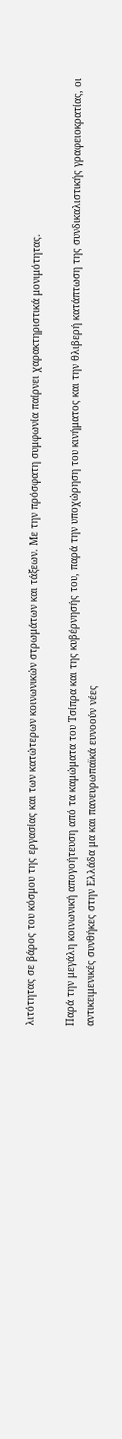λιτότητας σε βάρος του κόσμου της εργασίας και των κατώτερων κοινωνικών στρωμάτων και τάξεων. Με την πρόσφατη συμφωνία παίρνει χαρακτηριστικά μονιμότητας.

Παρά την μεγάλη κοινωνική απογοήτευση από τα καμώματα του Τσίπρα και της κυβέρνησής του, παρά την υποχώρηση του κινήματος και την θλιβερή κατάπτωση της συνδικαλιστικής γραφειοκρατίας, οι αντικειμενικές συνθήκες στην Ελλάδα μα και πανευρωπαϊκά ευνοούν νέες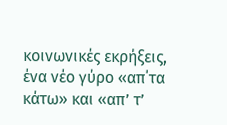κοινωνικές εκρήξεις, ένα νέο γύρο «απ΄τα κάτω» και «απ’ τ’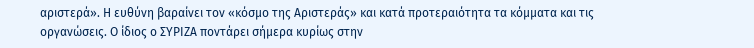αριστερά». Η ευθύνη βαραίνει τον «κόσμο της Αριστεράς» και κατά προτεραιότητα τα κόμματα και τις οργανώσεις. Ο ίδιος ο ΣΥΡΙΖΑ ποντάρει σήμερα κυρίως στην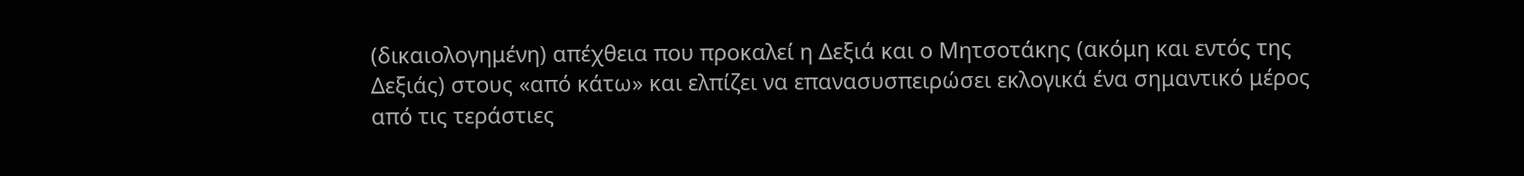(δικαιολογημένη) απέχθεια που προκαλεί η Δεξιά και ο Μητσοτάκης (ακόμη και εντός της Δεξιάς) στους «από κάτω» και ελπίζει να επανασυσπειρώσει εκλογικά ένα σημαντικό μέρος από τις τεράστιες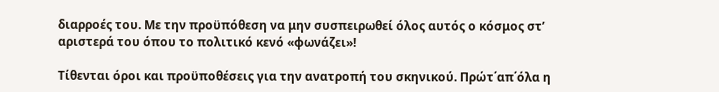διαρροές του. Με την προϋπόθεση να μην συσπειρωθεί όλος αυτός ο κόσμος στ’ αριστερά του όπου το πολιτικό κενό «φωνάζει»!

Τίθενται όροι και προϋποθέσεις για την ανατροπή του σκηνικού. Πρώτ΄απ΄όλα η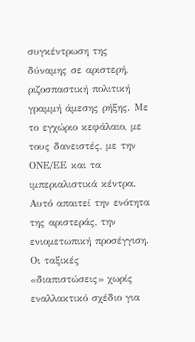συγκέντρωση της δύναμης σε αριστερή, ριζοσπαστική πολιτική γραμμή άμεσης ρήξης. Με το εγχώριο κεφάλαιο, με τους δανειστές, με την ΟΝΕ/ΕΕ και τα ιμπεριαλιστικά κέντρα.  Αυτό απαιτεί την ενότητα της αριστεράς, την ενιομετωπική προσέγγιση. Οι ταξικές «διαπιστώσεις» χωρίς εναλλακτικό σχέδιο για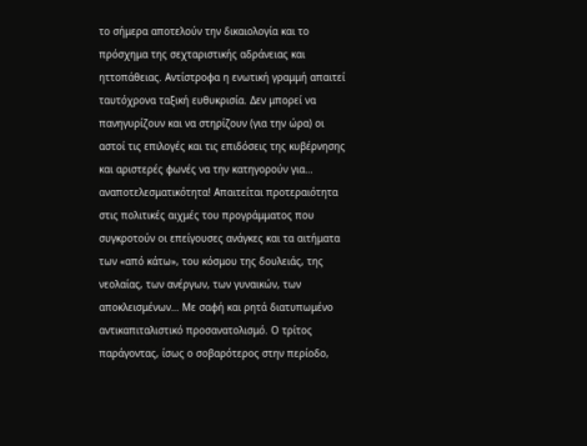το σήμερα αποτελούν την δικαιολογία και το πρόσχημα της σεχταριστικής αδράνειας και ηττοπάθειας. Αντίστροφα η ενωτική γραμμή απαιτεί ταυτόχρονα ταξική ευθυκρισία. Δεν μπορεί να πανηγυρίζουν και να στηρίζουν (για την ώρα) οι αστοί τις επιλογές και τις επιδόσεις της κυβέρνησης και αριστερές φωνές να την κατηγορούν για… αναποτελεσματικότητα! Απαιτείται προτεραιότητα στις πολιτικές αιχμές του προγράμματος που συγκροτούν οι επείγουσες ανάγκες και τα αιτήματα των «από κάτω», του κόσμου της δουλειάς, της νεολαίας, των ανέργων, των γυναικών, των αποκλεισμένων… Με σαφή και ρητά διατυπωμένο αντικαπιταλιστικό προσανατολισμό. Ο τρίτος παράγοντας, ίσως ο σοβαρότερος στην περίοδο,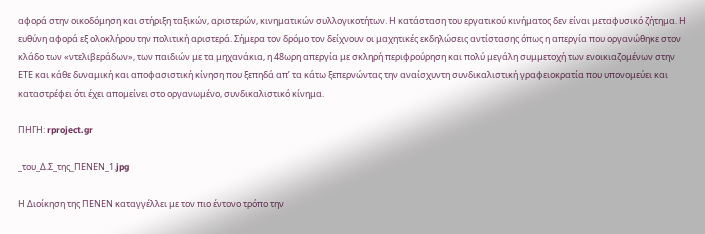αφορά στην οικοδόμηση και στήριξη ταξικών, αριστερών, κινηματικών συλλογικοτήτων. Η κατάσταση του εργατικού κινήματος δεν είναι μεταφυσικό ζήτημα. Η ευθύνη αφορά εξ ολοκλήρου την πολιτική αριστερά. Σήμερα τον δρόμο τον δείχνουν οι μαχητικές εκδηλώσεις αντίστασης όπως η απεργία που οργανώθηκε στον κλάδο των «ντελιβεράδων», των παιδιών με τα μηχανάκια, η 48ωρη απεργία με σκληρή περιφρούρηση και πολύ μεγάλη συμμετοχή των ενοικιαζομένων στην ΕΤΕ και κάθε δυναμική και αποφασιστική κίνηση που ξεπηδά απ’ τα κάτω ξεπερνώντας την αναίσχυντη συνδικαλιστική γραφειοκρατία που υπονομεύει και καταστρέφει ότι έχει απομείνει στο οργανωμένο, συνδικαλιστικό κίνημα.

ΠΗΓΗ: rproject.gr

_του_Δ.Σ_της_ΠΕΝΕΝ_1.jpg

Η Διοίκηση της ΠΕΝΕΝ καταγγέλλει με τον πιο έντονο τρόπο την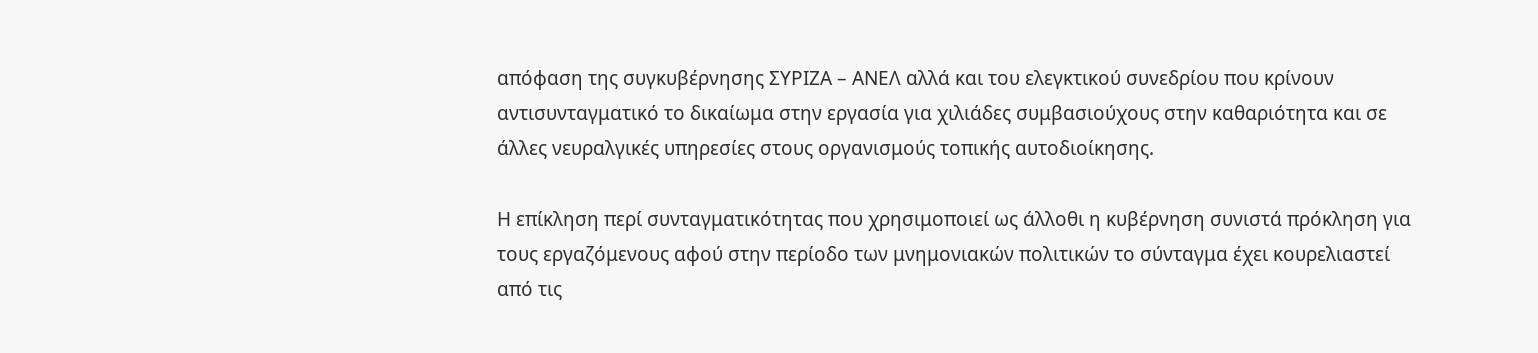απόφαση της συγκυβέρνησης ΣΥΡΙΖΑ – ΑΝΕΛ αλλά και του ελεγκτικού συνεδρίου που κρίνουν αντισυνταγματικό το δικαίωμα στην εργασία για χιλιάδες συμβασιούχους στην καθαριότητα και σε άλλες νευραλγικές υπηρεσίες στους οργανισμούς τοπικής αυτοδιοίκησης.

Η επίκληση περί συνταγματικότητας που χρησιμοποιεί ως άλλοθι η κυβέρνηση συνιστά πρόκληση για τους εργαζόμενους αφού στην περίοδο των μνημονιακών πολιτικών το σύνταγμα έχει κουρελιαστεί από τις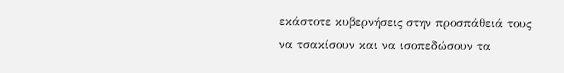εκάστοτε κυβερνήσεις στην προσπάθειά τους να τσακίσουν και να ισοπεδώσουν τα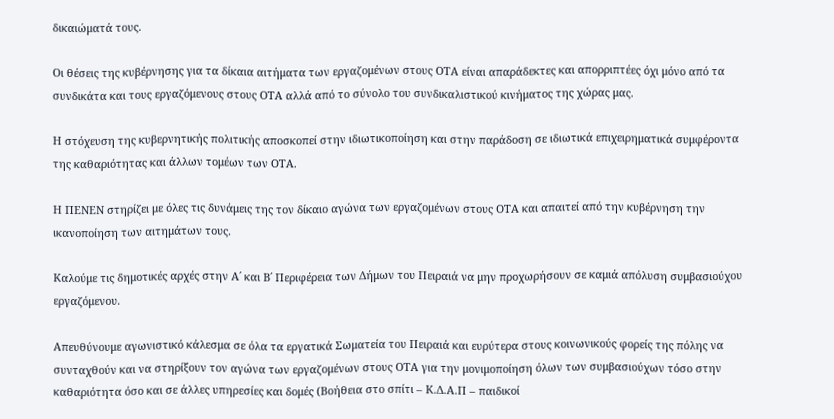δικαιώματά τους.

Οι θέσεις της κυβέρνησης για τα δίκαια αιτήματα των εργαζομένων στους ΟΤΑ είναι απαράδεκτες και απορριπτέες όχι μόνο από τα συνδικάτα και τους εργαζόμενους στους ΟΤΑ αλλά από το σύνολο του συνδικαλιστικού κινήματος της χώρας μας.

Η στόχευση της κυβερνητικής πολιτικής αποσκοπεί στην ιδιωτικοποίηση και στην παράδοση σε ιδιωτικά επιχειρηματικά συμφέροντα της καθαριότητας και άλλων τομέων των ΟΤΑ.

Η ΠΕΝΕΝ στηρίζει με όλες τις δυνάμεις της τον δίκαιο αγώνα των εργαζομένων στους ΟΤΑ και απαιτεί από την κυβέρνηση την ικανοποίηση των αιτημάτων τους.

Καλούμε τις δημοτικές αρχές στην Α΄ και Β΄ Περιφέρεια των Δήμων του Πειραιά να μην προχωρήσουν σε καμιά απόλυση συμβασιούχου εργαζόμενου.

Απευθύνουμε αγωνιστικό κάλεσμα σε όλα τα εργατικά Σωματεία του Πειραιά και ευρύτερα στους κοινωνικούς φορείς της πόλης να συνταχθούν και να στηρίξουν τον αγώνα των εργαζομένων στους ΟΤΑ για την μονιμοποίηση όλων των συμβασιούχων τόσο στην καθαριότητα όσο και σε άλλες υπηρεσίες και δομές (Βοήθεια στο σπίτι – Κ.Δ.Α.Π – παιδικοί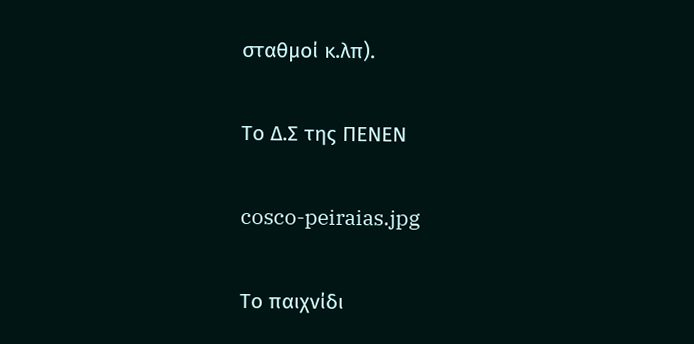σταθμοί κ.λπ).

Το Δ.Σ της ΠΕΝΕΝ

cosco-peiraias.jpg

Το παιχνίδι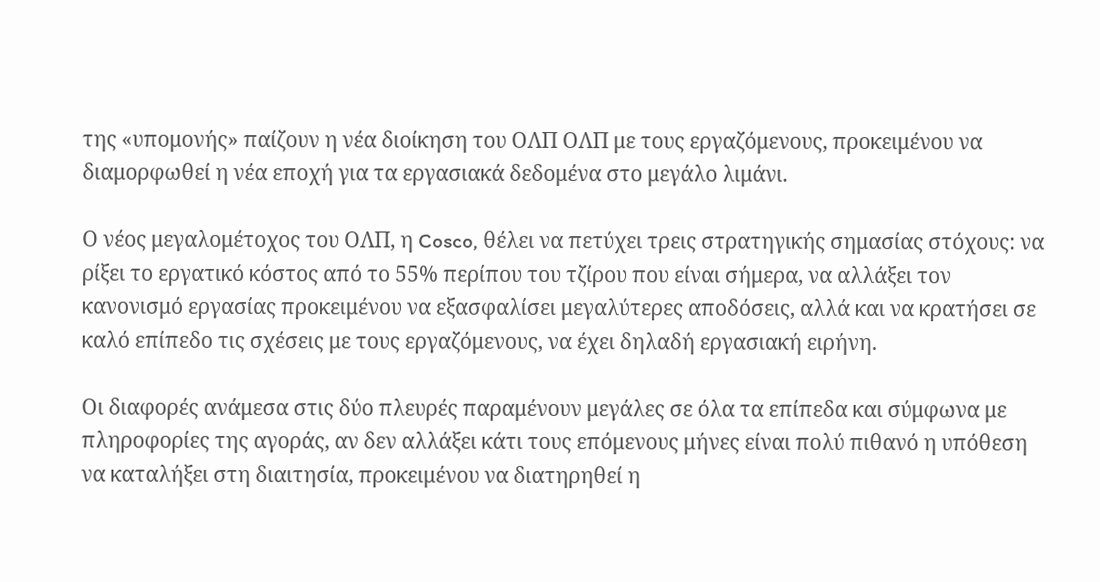της «υπομονής» παίζουν η νέα διοίκηση του ΟΛΠ ΟΛΠ με τους εργαζόμενους, προκειμένου να διαμορφωθεί η νέα εποχή για τα εργασιακά δεδομένα στο μεγάλο λιμάνι.

Ο νέος μεγαλομέτοχος του ΟΛΠ, η Cosco, θέλει να πετύχει τρεις στρατηγικής σημασίας στόχους: να ρίξει το εργατικό κόστος από το 55% περίπου του τζίρου που είναι σήμερα, να αλλάξει τον κανονισμό εργασίας προκειμένου να εξασφαλίσει μεγαλύτερες αποδόσεις, αλλά και να κρατήσει σε καλό επίπεδο τις σχέσεις με τους εργαζόμενους, να έχει δηλαδή εργασιακή ειρήνη.

Οι διαφορές ανάμεσα στις δύο πλευρές παραμένουν μεγάλες σε όλα τα επίπεδα και σύμφωνα με πληροφορίες της αγοράς, αν δεν αλλάξει κάτι τους επόμενους μήνες είναι πολύ πιθανό η υπόθεση να καταλήξει στη διαιτησία, προκειμένου να διατηρηθεί η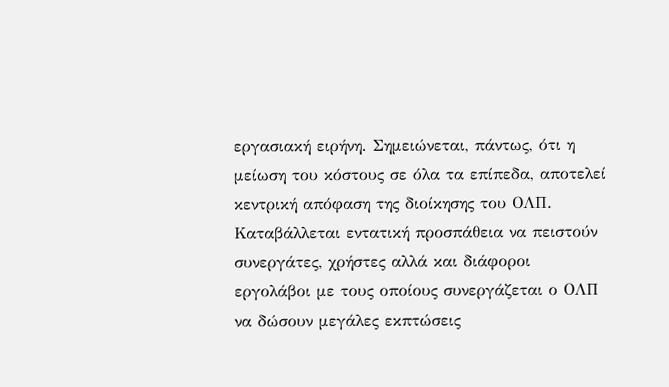εργασιακή ειρήνη. Σημειώνεται, πάντως, ότι η μείωση του κόστους σε όλα τα επίπεδα, αποτελεί κεντρική απόφαση της διοίκησης του ΟΛΠ. Καταβάλλεται εντατική προσπάθεια να πειστούν συνεργάτες, χρήστες αλλά και διάφοροι εργολάβοι με τους οποίους συνεργάζεται ο ΟΛΠ να δώσουν μεγάλες εκπτώσεις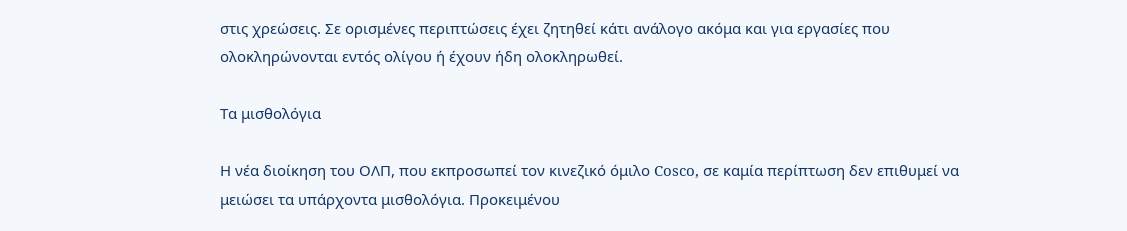στις χρεώσεις. Σε ορισμένες περιπτώσεις έχει ζητηθεί κάτι ανάλογο ακόμα και για εργασίες που ολοκληρώνονται εντός ολίγου ή έχουν ήδη ολοκληρωθεί.

Τα μισθολόγια

Η νέα διοίκηση του ΟΛΠ, που εκπροσωπεί τον κινεζικό όμιλο Cosco, σε καμία περίπτωση δεν επιθυμεί να μειώσει τα υπάρχοντα μισθολόγια. Προκειμένου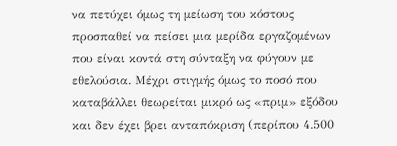να πετύχει όμως τη μείωση του κόστους προσπαθεί να πείσει μια μερίδα εργαζομένων που είναι κοντά στη σύνταξη να φύγουν με εθελούσια. Μέχρι στιγμής όμως το ποσό που καταβάλλει θεωρείται μικρό ως «πριμ» εξόδου και δεν έχει βρει ανταπόκριση (περίπου 4.500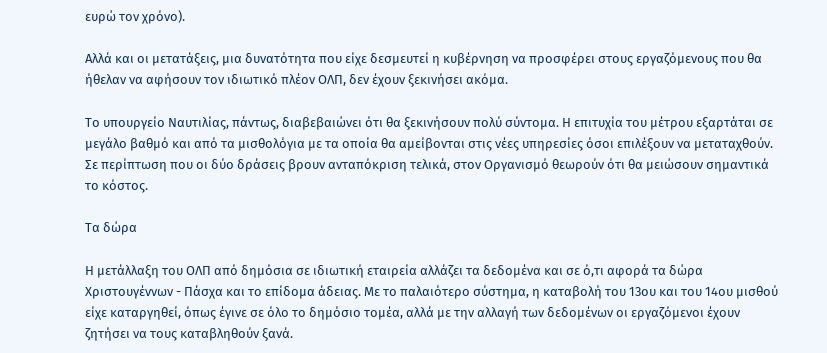ευρώ τον χρόνο).

Αλλά και οι μετατάξεις, μια δυνατότητα που είχε δεσμευτεί η κυβέρνηση να προσφέρει στους εργαζόμενους που θα ήθελαν να αφήσουν τον ιδιωτικό πλέον ΟΛΠ, δεν έχουν ξεκινήσει ακόμα.

Το υπουργείο Ναυτιλίας, πάντως, διαβεβαιώνει ότι θα ξεκινήσουν πολύ σύντομα. Η επιτυχία του μέτρου εξαρτάται σε μεγάλο βαθμό και από τα μισθολόγια με τα οποία θα αμείβονται στις νέες υπηρεσίες όσοι επιλέξουν να μεταταχθούν. Σε περίπτωση που οι δύο δράσεις βρουν ανταπόκριση τελικά, στον Οργανισμό θεωρούν ότι θα μειώσουν σημαντικά το κόστος.

Τα δώρα

Η μετάλλαξη του ΟΛΠ από δημόσια σε ιδιωτική εταιρεία αλλάζει τα δεδομένα και σε ό,τι αφορά τα δώρα Χριστουγέννων - Πάσχα και το επίδομα άδειας. Με το παλαιότερο σύστημα, η καταβολή του 13ου και του 14ου μισθού είχε καταργηθεί, όπως έγινε σε όλο το δημόσιο τομέα, αλλά με την αλλαγή των δεδομένων οι εργαζόμενοι έχουν ζητήσει να τους καταβληθούν ξανά.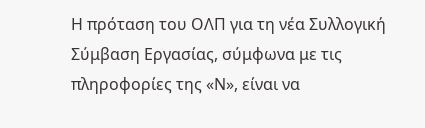Η πρόταση του ΟΛΠ για τη νέα Συλλογική Σύμβαση Εργασίας, σύμφωνα με τις πληροφορίες της «Ν», είναι να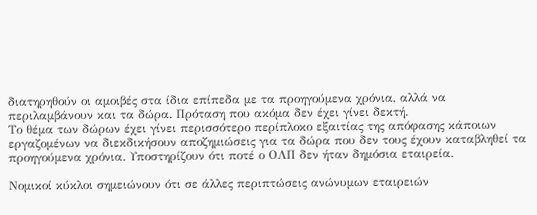διατηρηθούν οι αμοιβές στα ίδια επίπεδα με τα προηγούμενα χρόνια, αλλά να περιλαμβάνουν και τα δώρα. Πρόταση που ακόμα δεν έχει γίνει δεκτή.
Το θέμα των δώρων έχει γίνει περισσότερο περίπλοκο εξαιτίας της απόφασης κάποιων εργαζομένων να διεκδικήσουν αποζημιώσεις για τα δώρα που δεν τους έχουν καταβληθεί τα προηγούμενα χρόνια. Υποστηρίζουν ότι ποτέ ο ΟΛΠ δεν ήταν δημόσια εταιρεία.

Νομικοί κύκλοι σημειώνουν ότι σε άλλες περιπτώσεις ανώνυμων εταιρειών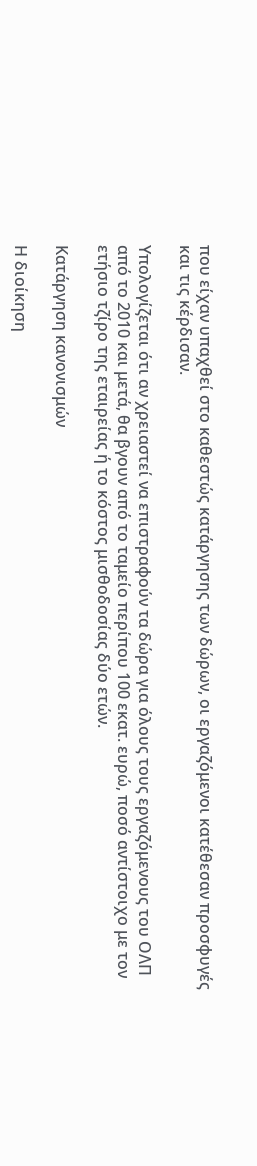που είχαν υπαχθεί στο καθεστώς κατάργησης των δώρων, οι εργαζόμενοι κατέθεσαν προσφυγές και τις κέρδισαν.

Υπολογίζεται ότι αν χρειαστεί να επιστραφούν τα δώρα για όλους τους εργαζόμενους του ΟΛΠ από το 2010 και μετά, θα βγουν από το ταμείο περίπου 100 εκατ. ευρώ, ποσό αντίστοιχο με τον ετήσιο τζίρο της εταιρείας ή το κόστος μισθοδοσίας δύο ετών.

Κατάργηση κανονισμών

Η διοίκηση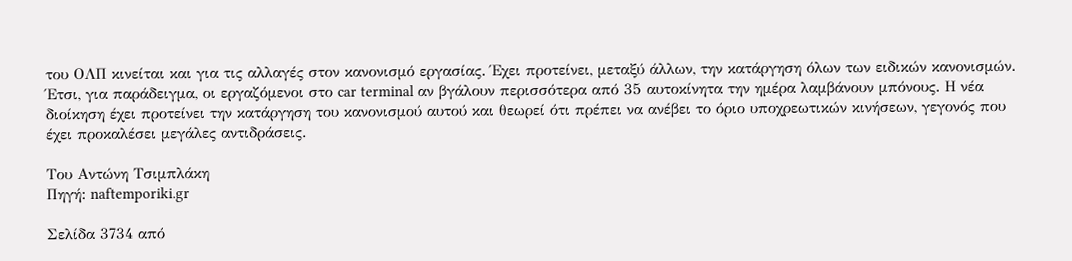του ΟΛΠ κινείται και για τις αλλαγές στον κανονισμό εργασίας. Έχει προτείνει, μεταξύ άλλων, την κατάργηση όλων των ειδικών κανονισμών. Έτσι, για παράδειγμα, οι εργαζόμενοι στο car terminal αν βγάλουν περισσότερα από 35 αυτοκίνητα την ημέρα λαμβάνουν μπόνους. Η νέα διοίκηση έχει προτείνει την κατάργηση του κανονισμού αυτού και θεωρεί ότι πρέπει να ανέβει το όριο υποχρεωτικών κινήσεων, γεγονός που έχει προκαλέσει μεγάλες αντιδράσεις.

Του Αντώνη Τσιμπλάκη
Πηγή: naftemporiki.gr

Σελίδα 3734 από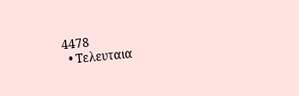4478
  • Τελευταια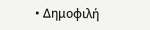• Δημοφιλή